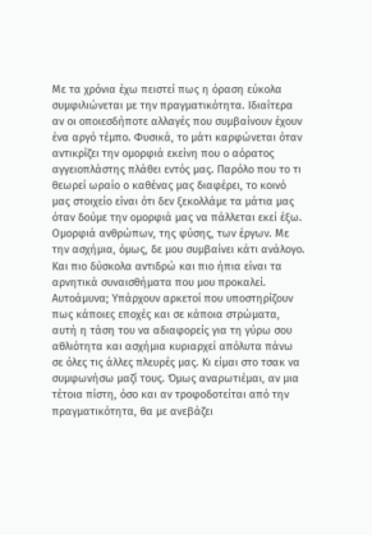Με τα χρόνια έχω πειστεί πως η όραση εύκολα συμφιλιώνεται με την πραγματικότητα. Ιδιαίτερα αν οι οποιεσδήποτε αλλαγές που συμβαίνουν έχουν ένα αργό τέμπο. Φυσικά, το μάτι καρφώνεται όταν αντικρίζει την ομορφιά εκείνη που ο αόρατος αγγειοπλάστης πλάθει εντός μας. Παρόλο που το τι θεωρεί ωραίο ο καθένας μας διαφέρει, το κοινό μας στοιχείο είναι ότι δεν ξεκολλάμε τα μάτια μας όταν δούμε την ομορφιά μας να πάλλεται εκεί έξω. Ομορφιά ανθρώπων, της φύσης, των έργων. Με την ασχήμια, όμως, δε μου συμβαίνει κάτι ανάλογο. Και πιο δύσκολα αντιδρώ και πιο ήπια είναι τα αρνητικά συναισθήματα που μου προκαλεί. Αυτοάμυνα; Υπάρχουν αρκετοί που υποστηρίζουν πως κάποιες εποχές και σε κάποια στρώματα, αυτή η τάση του να αδιαφορείς για τη γύρω σου αθλιότητα και ασχήμια κυριαρχεί απόλυτα πάνω σε όλες τις άλλες πλευρές μας. Κι είμαι στο τσακ να συμφωνήσω μαζί τους. Όμως αναρωτιέμαι, αν μια τέτοια πίστη, όσο και αν τροφοδοτείται από την πραγματικότητα, θα με ανεβάζει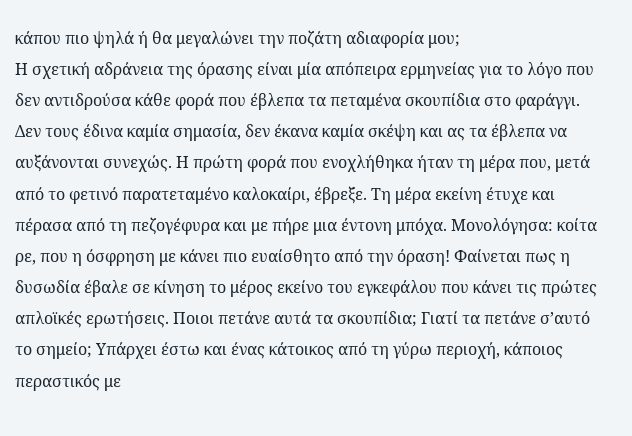κάπου πιο ψηλά ή θα μεγαλώνει την ποζάτη αδιαφορία μου;
Η σχετική αδράνεια της όρασης είναι μία απόπειρα ερμηνείας για το λόγο που δεν αντιδρούσα κάθε φορά που έβλεπα τα πεταμένα σκουπίδια στο φαράγγι. Δεν τους έδινα καμία σημασία, δεν έκανα καμία σκέψη και ας τα έβλεπα να αυξάνονται συνεχώς. Η πρώτη φορά που ενοχλήθηκα ήταν τη μέρα που, μετά από το φετινό παρατεταμένο καλοκαίρι, έβρεξε. Τη μέρα εκείνη έτυχε και πέρασα από τη πεζογέφυρα και με πήρε μια έντονη μπόχα. Μονολόγησα: κοίτα ρε, που η όσφρηση με κάνει πιο ευαίσθητο από την όραση! Φαίνεται πως η δυσωδία έβαλε σε κίνηση το μέρος εκείνο του εγκεφάλου που κάνει τις πρώτες απλοϊκές ερωτήσεις. Ποιοι πετάνε αυτά τα σκουπίδια; Γιατί τα πετάνε σ’αυτό το σημείο; Υπάρχει έστω και ένας κάτοικος από τη γύρω περιοχή, κάποιος περαστικός με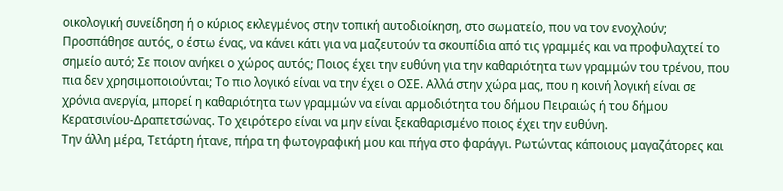οικολογική συνείδηση ή ο κύριος εκλεγμένος στην τοπική αυτοδιοίκηση, στο σωματείο, που να τον ενοχλούν; Προσπάθησε αυτός, ο έστω ένας, να κάνει κάτι για να μαζευτούν τα σκουπίδια από τις γραμμές και να προφυλαχτεί το σημείο αυτό; Σε ποιον ανήκει ο χώρος αυτός; Ποιος έχει την ευθύνη για την καθαριότητα των γραμμών του τρένου, που πια δεν χρησιμοποιούνται; Το πιο λογικό είναι να την έχει ο ΟΣΕ. Αλλά στην χώρα μας, που η κοινή λογική είναι σε χρόνια ανεργία, μπορεί η καθαριότητα των γραμμών να είναι αρμοδιότητα του δήμου Πειραιώς ή του δήμου Κερατσινίου-Δραπετσώνας. Το χειρότερο είναι να μην είναι ξεκαθαρισμένο ποιος έχει την ευθύνη.
Την άλλη μέρα, Τετάρτη ήτανε, πήρα τη φωτογραφική μου και πήγα στο φαράγγι. Ρωτώντας κάποιους μαγαζάτορες και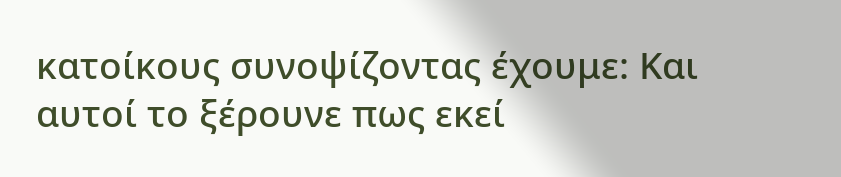κατοίκους συνοψίζοντας έχουμε: Και αυτοί το ξέρουνε πως εκεί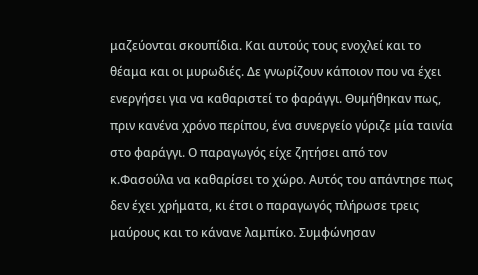μαζεύονται σκουπίδια. Και αυτούς τους ενοχλεί και το θέαμα και οι μυρωδιές. Δε γνωρίζουν κάποιον που να έχει ενεργήσει για να καθαριστεί το φαράγγι. Θυμήθηκαν πως, πριν κανένα χρόνο περίπου, ένα συνεργείο γύριζε μία ταινία στο φαράγγι. Ο παραγωγός είχε ζητήσει από τον κ.Φασούλα να καθαρίσει το χώρο. Αυτός του απάντησε πως δεν έχει χρήματα, κι έτσι ο παραγωγός πλήρωσε τρεις μαύρους και το κάνανε λαμπίκο. Συμφώνησαν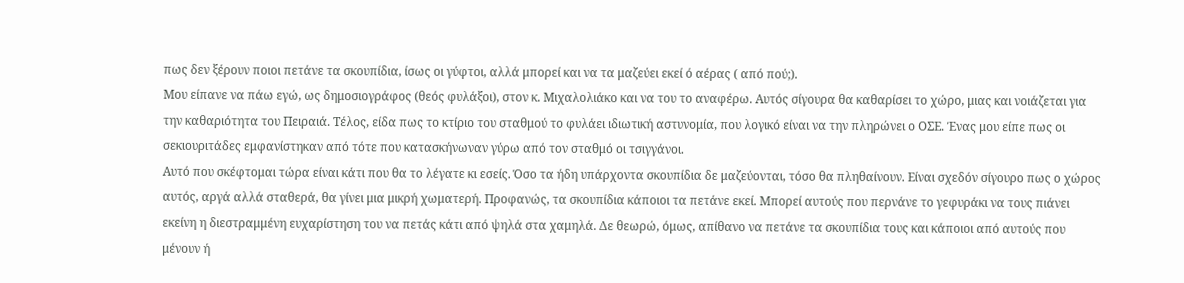πως δεν ξέρουν ποιοι πετάνε τα σκουπίδια, ίσως οι γύφτοι, αλλά μπορεί και να τα μαζεύει εκεί ό αέρας ( από πού;).
Μου είπανε να πάω εγώ, ως δημοσιογράφος (θεός φυλάξοι), στον κ. Μιχαλολιάκο και να του το αναφέρω. Αυτός σίγουρα θα καθαρίσει το χώρο, μιας και νοιάζεται για την καθαριότητα του Πειραιά. Τέλος, είδα πως το κτίριο του σταθμού το φυλάει ιδιωτική αστυνομία, που λογικό είναι να την πληρώνει ο ΟΣΕ. Ένας μου είπε πως οι σεκιουριτάδες εμφανίστηκαν από τότε που κατασκήνωναν γύρω από τον σταθμό οι τσιγγάνοι.
Αυτό που σκέφτομαι τώρα είναι κάτι που θα το λέγατε κι εσείς. Όσο τα ήδη υπάρχοντα σκουπίδια δε μαζεύονται, τόσο θα πληθαίνουν. Είναι σχεδόν σίγουρο πως ο χώρος αυτός, αργά αλλά σταθερά, θα γίνει μια μικρή χωματερή. Προφανώς, τα σκουπίδια κάποιοι τα πετάνε εκεί. Μπορεί αυτούς που περνάνε το γεφυράκι να τους πιάνει εκείνη η διεστραμμένη ευχαρίστηση του να πετάς κάτι από ψηλά στα χαμηλά. Δε θεωρώ, όμως, απίθανο να πετάνε τα σκουπίδια τους και κάποιοι από αυτούς που μένουν ή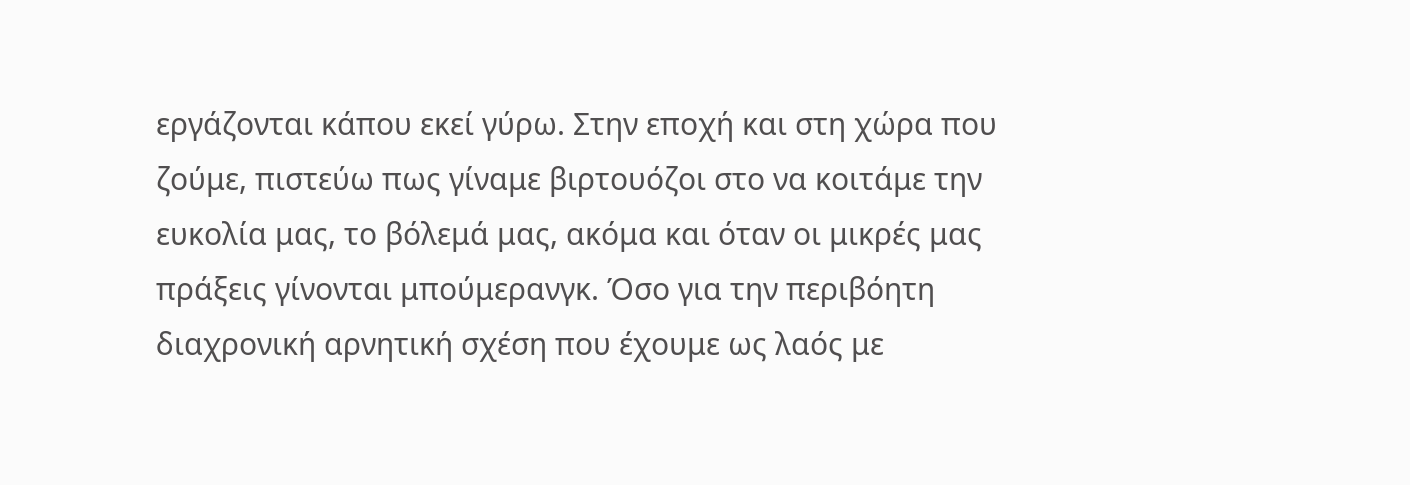εργάζονται κάπου εκεί γύρω. Στην εποχή και στη χώρα που ζούμε, πιστεύω πως γίναμε βιρτουόζοι στο να κοιτάμε την ευκολία μας, το βόλεμά μας, ακόμα και όταν οι μικρές μας πράξεις γίνονται μπούμερανγκ. Όσο για την περιβόητη διαχρονική αρνητική σχέση που έχουμε ως λαός με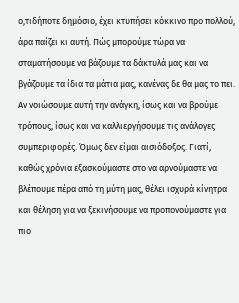ο,τιδήποτε δημόσιο, έχει κτυπήσει κόκκινο προ πολλού, άρα παίζει κι αυτή. Πώς μπορούμε τώρα να σταματήσουμε να βάζουμε τα δάκτυλά μας και να βγάζουμε τα ίδια τα μάτια μας, κανένας δε θα μας το πει. Αν νοιώσουμε αυτή την ανάγκη, ίσως και να βρούμε τρόπους, ίσως και να καλλιεργήσουμε τις ανάλογες συμπεριφορές. Όμως δεν είμαι αισιόδοξος. Γιατί, καθώς χρόνια εξασκούμαστε στο να αρνούμαστε να βλέπουμε πέρα από τη μύτη μας, θέλει ισχυρά κίνητρα και θέληση για να ξεκινήσουμε να προπονούμαστε για πιο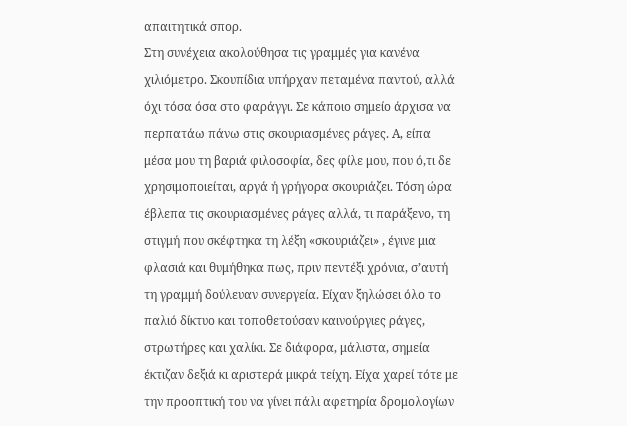απαιτητικά σπορ.
Στη συνέχεια ακολούθησα τις γραμμές για κανένα χιλιόμετρο. Σκουπίδια υπήρχαν πεταμένα παντού, αλλά όχι τόσα όσα στο φαράγγι. Σε κάποιο σημείο άρχισα να περπατάω πάνω στις σκουριασμένες ράγες. Α, είπα μέσα μου τη βαριά φιλοσοφία, δες φίλε μου, που ό,τι δε χρησιμοποιείται, αργά ή γρήγορα σκουριάζει. Τόση ώρα έβλεπα τις σκουριασμένες ράγες αλλά, τι παράξενο, τη στιγμή που σκέφτηκα τη λέξη «σκουριάζει» , έγινε μια φλασιά και θυμήθηκα πως, πριν πεντέξι χρόνια, σ’αυτή τη γραμμή δούλευαν συνεργεία. Είχαν ξηλώσει όλο το παλιό δίκτυο και τοποθετούσαν καινούργιες ράγες, στρωτήρες και χαλίκι. Σε διάφορα, μάλιστα, σημεία έκτιζαν δεξιά κι αριστερά μικρά τείχη. Είχα χαρεί τότε με την προοπτική του να γίνει πάλι αφετηρία δρομολογίων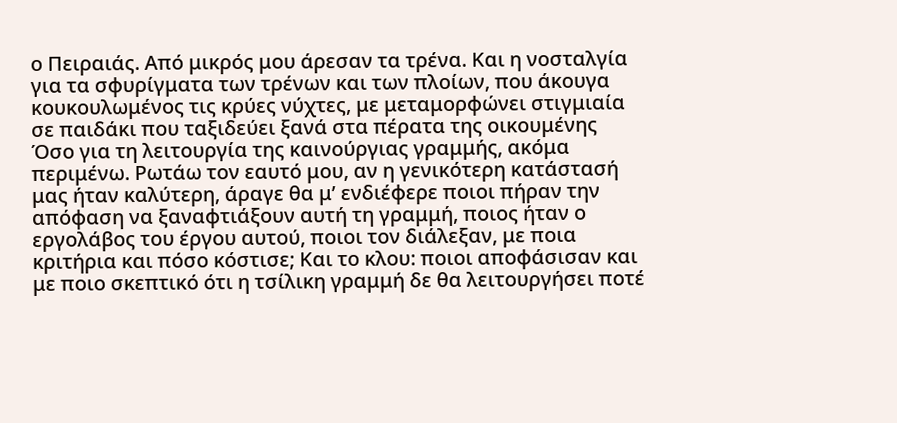ο Πειραιάς. Από μικρός μου άρεσαν τα τρένα. Και η νοσταλγία για τα σφυρίγματα των τρένων και των πλοίων, που άκουγα κουκουλωμένος τις κρύες νύχτες, με μεταμορφώνει στιγμιαία σε παιδάκι που ταξιδεύει ξανά στα πέρατα της οικουμένης Όσο για τη λειτουργία της καινούργιας γραμμής, ακόμα περιμένω. Ρωτάω τον εαυτό μου, αν η γενικότερη κατάστασή μας ήταν καλύτερη, άραγε θα μ’ ενδιέφερε ποιοι πήραν την απόφαση να ξαναφτιάξουν αυτή τη γραμμή, ποιος ήταν ο εργολάβος του έργου αυτού, ποιοι τον διάλεξαν, με ποια κριτήρια και πόσο κόστισε; Και το κλου: ποιοι αποφάσισαν και με ποιο σκεπτικό ότι η τσίλικη γραμμή δε θα λειτουργήσει ποτέ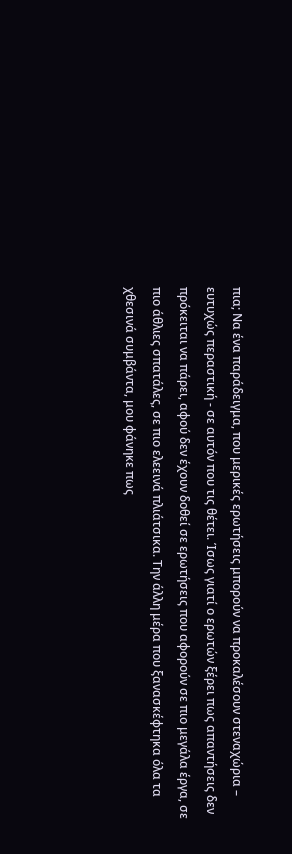πια; Να ένα παράδειγμα, που μερικές ερωτήσεις μπορούν να προκαλέσουν στεναχώρια – ευτυχώς περαστική - σε αυτόν που τις θέτει. Ίσως γιατί ο ερωτών ξέρει πως απαντήσεις δεν πρόκειται να πάρει, αφού δεν έχουν δοθεί σε ερωτήσεις που αφορούν σε πιο μεγάλα έργα, σε πιο άθλιες σπατάλες, σε πιο ελεεινά πλιάτσικα. Την άλλη μέρα που ξανασκέφτηκα όλα τα χθεσινά συμβάντα, μου φάνηκε πως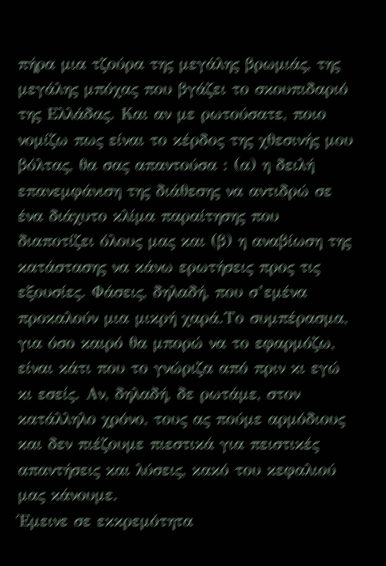πήρα μια τζούρα της μεγάλης βρωμιάς, της μεγάλης μπόχας που βγάζει το σκουπιδαριό της Ελλάδας. Και αν με ρωτούσατε, ποιο νομίζω πως είναι το κέρδος της χθεσινής μου βόλτας, θα σας απαντούσα : (α) η δειλή επανεμφάνιση της διάθεσης να αντιδρώ σε ένα διάχυτο κλίμα παραίτησης που διαποτίζει όλους μας και (β) η αναβίωση της κατάστασης να κάνω ερωτήσεις προς τις εξουσίες. Φάσεις, δηλαδή, που σ’εμένα προκαλούν μια μικρή χαρά.Το συμπέρασμα, για όσο καιρό θα μπορώ να το εφαρμόζω, είναι κάτι που το γνώριζα από πριν κι εγώ κι εσείς. Αν, δηλαδή, δε ρωτάμε, στον κατάλληλο χρόνο, τους ας πούμε αρμόδιους και δεν πιέζουμε πιεστικά για πειστικές απαντήσεις και λύσεις, κακό του κεφαλιού μας κάνουμε.
Έμεινε σε εκκρεμότητα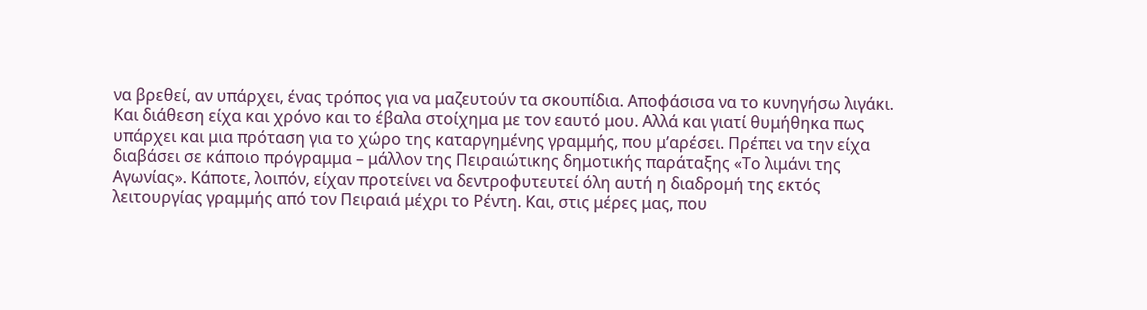να βρεθεί, αν υπάρχει, ένας τρόπος για να μαζευτούν τα σκουπίδια. Αποφάσισα να το κυνηγήσω λιγάκι. Και διάθεση είχα και χρόνο και το έβαλα στοίχημα με τον εαυτό μου. Αλλά και γιατί θυμήθηκα πως υπάρχει και μια πρόταση για το χώρο της καταργημένης γραμμής, που μ’αρέσει. Πρέπει να την είχα διαβάσει σε κάποιο πρόγραμμα – μάλλον της Πειραιώτικης δημοτικής παράταξης «Το λιμάνι της Αγωνίας». Κάποτε, λοιπόν, είχαν προτείνει να δεντροφυτευτεί όλη αυτή η διαδρομή της εκτός λειτουργίας γραμμής από τον Πειραιά μέχρι το Ρέντη. Και, στις μέρες μας, που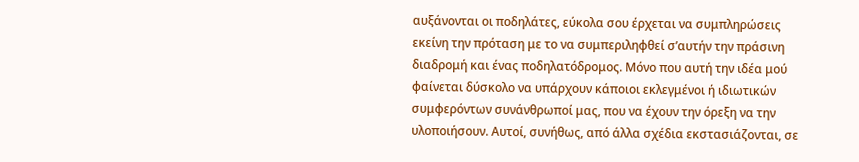αυξάνονται οι ποδηλάτες, εύκολα σου έρχεται να συμπληρώσεις εκείνη την πρόταση με το να συμπεριληφθεί σ’αυτήν την πράσινη διαδρομή και ένας ποδηλατόδρομος. Μόνο που αυτή την ιδέα μού φαίνεται δύσκολο να υπάρχουν κάποιοι εκλεγμένοι ή ιδιωτικών συμφερόντων συνάνθρωποί μας, που να έχουν την όρεξη να την υλοποιήσουν. Αυτοί, συνήθως, από άλλα σχέδια εκστασιάζονται, σε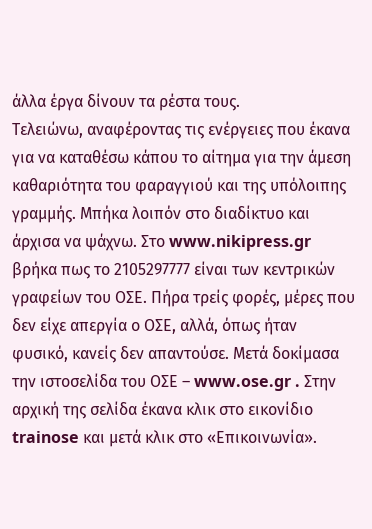άλλα έργα δίνουν τα ρέστα τους.
Τελειώνω, αναφέροντας τις ενέργειες που έκανα για να καταθέσω κάπου το αίτημα για την άμεση καθαριότητα του φαραγγιού και της υπόλοιπης γραμμής. Μπήκα λοιπόν στο διαδίκτυο και άρχισα να ψάχνω. Στο www.nikipress.gr βρήκα πως το 2105297777 είναι των κεντρικών γραφείων του ΟΣΕ. Πήρα τρείς φορές, μέρες που δεν είχε απεργία ο ΟΣΕ, αλλά, όπως ήταν φυσικό, κανείς δεν απαντούσε. Μετά δοκίμασα την ιστοσελίδα του ΟΣΕ – www.ose.gr . Στην αρχική της σελίδα έκανα κλικ στο εικονίδιο trainose και μετά κλικ στο «Επικοινωνία».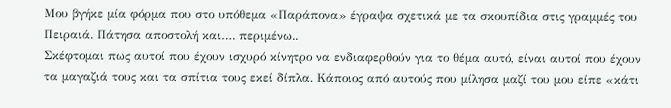Μου βγήκε μία φόρμα που στο υπόθεμα «Παράπονα» έγραψα σχετικά με τα σκουπίδια στις γραμμές του Πειραιά. Πάτησα αποστολή και…. περιμένω..
Σκέφτομαι πως αυτοί που έχουν ισχυρό κίνητρο να ενδιαφερθούν για το θέμα αυτό, είναι αυτοί που έχουν τα μαγαζιά τους και τα σπίτια τους εκεί δίπλα. Κάποιος από αυτούς που μίλησα μαζί του μου είπε «κάτι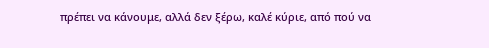πρέπει να κάνουμε, αλλά δεν ξέρω, καλέ κύριε, από πού να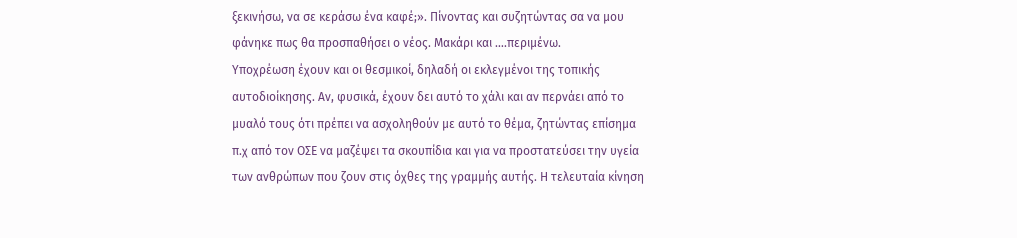ξεκινήσω, να σε κεράσω ένα καφέ;». Πίνοντας και συζητώντας σα να μου φάνηκε πως θα προσπαθήσει ο νέος. Μακάρι και ….περιμένω.
Υποχρέωση έχουν και οι θεσμικοί, δηλαδή οι εκλεγμένοι της τοπικής αυτοδιοίκησης. Αν, φυσικά, έχουν δει αυτό το χάλι και αν περνάει από το μυαλό τους ότι πρέπει να ασχοληθούν με αυτό το θέμα, ζητώντας επίσημα π.χ από τον ΟΣΕ να μαζέψει τα σκουπίδια και για να προστατεύσει την υγεία των ανθρώπων που ζουν στις όχθες της γραμμής αυτής. Η τελευταία κίνηση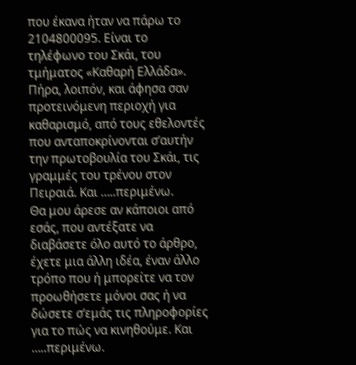που έκανα ήταν να πάρω το 2104800095. Είναι το τηλέφωνο του Σκάι, του τμήματος «Καθαρή Ελλάδα». Πήρα, λοιπόν, και άφησα σαν προτεινόμενη περιοχή για καθαρισμό, από τους εθελοντές που ανταποκρίνονται σ’αυτήν την πρωτοβουλία του Σκάι, τις γραμμές του τρένου στον Πειραιά. Και …..περιμένω.
Θα μου άρεσε αν κάποιοι από εσάς, που αντέξατε να διαβάσετε όλο αυτό το άρθρο, έχετε μια άλλη ιδέα, έναν άλλο τρόπο που ή μπορείτε να τον προωθήσετε μόνοι σας ή να δώσετε σ’εμάς τις πληροφορίες για το πώς να κινηθούμε. Και …..περιμένω.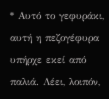* Αυτό το γεφυράκι, αυτή η πεζογέφυρα υπήρχε εκεί από παλιά. Λέει, λοιπόν,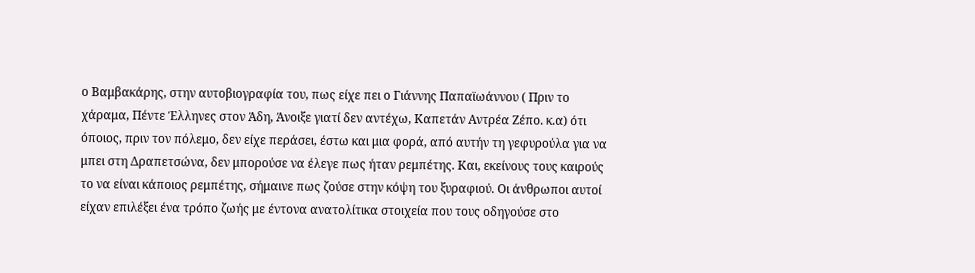ο Βαμβακάρης, στην αυτοβιογραφία του, πως είχε πει ο Γιάννης Παπαϊωάννου ( Πριν το χάραμα, Πέντε Έλληνες στον Άδη, Άνοιξε γιατί δεν αντέχω, Καπετάν Αντρέα Ζέπο. κ.α) ότι όποιος, πριν τον πόλεμο, δεν είχε περάσει, έστω και μια φορά, από αυτήν τη γεφυρούλα για να μπει στη Δραπετσώνα, δεν μπορούσε να έλεγε πως ήταν ρεμπέτης. Και, εκείνους τους καιρούς το να είναι κάποιος ρεμπέτης, σήμαινε πως ζούσε στην κόψη του ξυραφιού. Οι άνθρωποι αυτοί είχαν επιλέξει ένα τρόπο ζωής με έντονα ανατολίτικα στοιχεία που τους οδηγούσε στο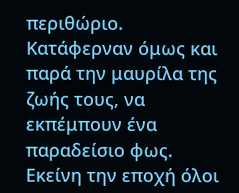περιθώριο. Κατάφερναν όμως και παρά την μαυρίλα της ζωής τους, να εκπέμπουν ένα παραδείσιο φως. Εκείνη την εποχή όλοι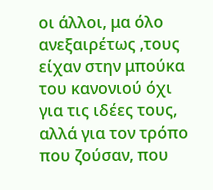οι άλλοι, μα όλο ανεξαιρέτως ,τους είχαν στην μπούκα του κανονιού όχι για τις ιδέες τους, αλλά για τον τρόπο που ζούσαν, που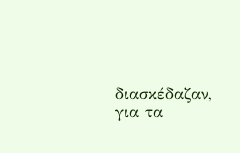διασκέδαζαν, για τα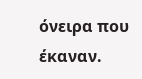όνειρα που έκαναν.